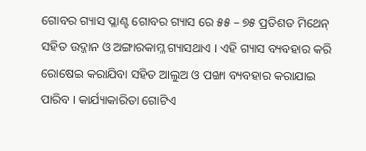ଗୋବର ଗ୍ୟାସ ପ୍ଳାଣ୍ଟ ଗୋବର ଗ୍ୟାସ ରେ ୫୫ – ୭୫ ପ୍ରତିଶତ ମିଥେନ୍ ସହିତ ଉଦ୍ଜାନ ଓ ଅଙ୍ଗାରକାମ୍ଳ ଗ୍ୟାସଥାଏ । ଏହି ଗ୍ୟାସ ବ୍ୟବହାର କରି ରୋଷେଇ କରାଯିବା ସହିତ ଆଲୁଅ ଓ ପଙ୍ଖା ବ୍ୟବହାର କରାଯାଇ ପାରିବ । କାର୍ଯ୍ୟାକାରିତା ଗୋଟିଏ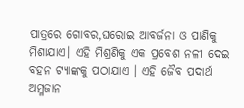ପାତ୍ରରେ ଗୋବର,ଘରୋଇ ଆବର୍ଜନା ଓ ପାଣିକୁ ମିଶାଯାଏ। ଏହି ମିଶ୍ରଣିକୁ ଏକ ପ୍ରବେଶ ନଳୀ ଦେଇ ବହନ ଟ୍ୟାଙ୍କକୁ ପଠାଯାଏ । ଏହି ଜୈବ ପଦାର୍ଥ ଅମ୍ଳଜାନ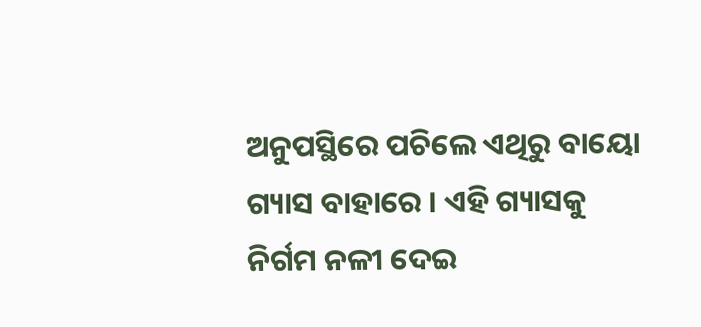ଅନୁପସ୍ଥିରେ ପଚିଲେ ଏଥିରୁ ବାୟୋ ଗ୍ୟାସ ବାହାରେ । ଏହି ଗ୍ୟାସକୁ ନିର୍ଗମ ନଳୀ ଦେଇ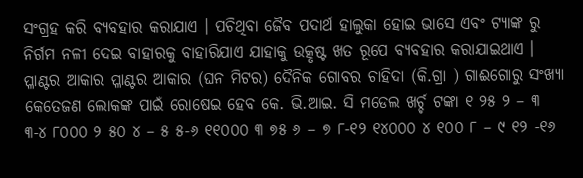ସଂଗ୍ରହ କରି ବ୍ୟବହାର କରାଯାଏ । ପଚିଥିବା ଜୈବ ପଦାର୍ଥ ହାଲୁକା ହୋଇ ଭାସେ ଏବଂ ଟ୍ୟାଙ୍କ ରୁ ନିର୍ଗମ ନଳୀ ଦେଇ ବାହାରକୁ ବାହାରିଯାଏ ଯାହାକୁ ଉତ୍କୃଷ୍ଟ ଖତ ରୂପେ ବ୍ୟବହାର କରାଯାଇଥାଏ । ପ୍ଳାଣ୍ଟର ଆକାର ପ୍ଳାଣ୍ଟର ଆକାର (ଘନ ମିଟର) ଦୈନିକ ଗୋବର ଚାହିଦା (କି.ଗ୍ରା ) ଗାଈଗୋରୁ ସଂଖ୍ୟା କେତେଜଣ ଲୋକଙ୍କ ପାଇଁ ରୋଷେଇ ହେବ କେ. ଭି.ଆଇ. ସି ମଡେଲ ଖର୍ଚ୍ଚ ଟଙ୍କା ୧ ୨୫ ୨ – ୩ ୩-୪ ୮୦୦୦ ୨ ୫୦ ୪ – ୫ ୫-୬ ୧୧୦୦୦ ୩ ୭୫ ୬ – ୭ ୮-୧୨ ୧୪୦୦୦ ୪ ୧୦୦ ୮ – ୯ ୧୨ -୧୬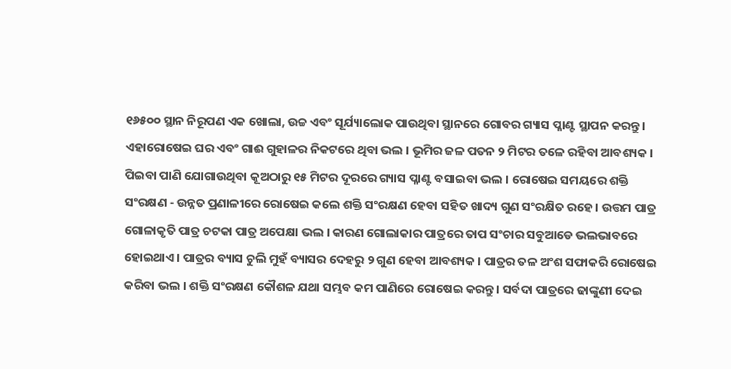୧୬୫୦୦ ସ୍ଥାନ ନିରୂପଣ ଏକ ଖୋଲା, ଉଚ୍ଚ ଏବଂ ସୂର୍ଯ୍ୟାଲୋକ ପାଉଥିବା ସ୍ଥାନରେ ଗୋବର ଗ୍ୟାସ ପ୍ଳାଣ୍ଟ ସ୍ଥାପନ କରନ୍ତୁ । ଏହାରୋଷେଇ ଘର ଏବଂ ଗାଈ ଗୁହାଳର ନିକଟରେ ଥିବା ଭଲ । ଭୂମିର ଜଳ ପତନ ୨ ମିଟର ତଳେ ରହିବା ଆବଶ୍ୟକ । ପିଇବା ପାଣି ଯୋଗାଉଥିବା କୂଅଠାରୁ ୧୫ ମିଟର ଦୂରରେ ଗ୍ୟାସ ପ୍ଳାଣ୍ଟ ବସାଇବା ଭଲ । ରୋଷେଇ ସମୟରେ ଶକ୍ତି ସଂରକ୍ଷଣ - ଉନ୍ନତ ପ୍ରଣାଳୀରେ ରୋଷେଇ କଲେ ଶକ୍ତି ସଂରକ୍ଷଣ ହେବା ସହିତ ଖାଦ୍ୟ ଗୁଣ ସଂରକ୍ଷିତ ରହେ । ଉତ୍ତମ ପାତ୍ର ଗୋଳାକୃତି ପାତ୍ର ଚଟକା ପାତ୍ର ଅପେକ୍ଷା ଭଲ । କାରଣ ଗୋଲାକାର ପାତ୍ରରେ ତାପ ସଂଚାର ସବୁଆଡେ ଭଲଭାବରେ ହୋଇଥାଏ । ପାତ୍ରର ବ୍ୟାସ ଚୁଲି ମୁହଁ ବ୍ୟାସର ଦେହରୁ ୨ ଗୁଣ ହେବା ଆବଶ୍ୟକ । ପାତ୍ରର ତଳ ଅଂଶ ସଫାକରି ରୋଷେଇ କରିବା ଭଲ । ଶକ୍ତି ସଂରକ୍ଷଣ କୌଶଳ ଯଥା ସମ୍ଭବ କମ ପାଣିରେ ରୋଷେଇ କରନ୍ତୁ । ସର୍ବଦା ପାତ୍ରରେ ଢାଙ୍କୁଣୀ ଦେଇ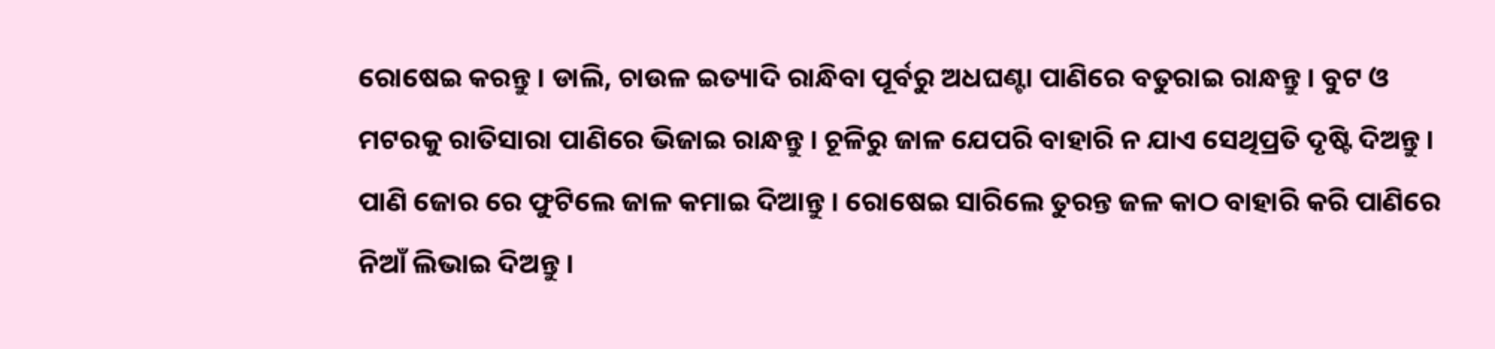ରୋଷେଇ କରନ୍ତୁ । ଡାଲି, ଚାଉଳ ଇତ୍ୟାଦି ରାନ୍ଧିବା ପୂର୍ବରୁ ଅଧଘଣ୍ଟା ପାଣିରେ ବତୁରାଇ ରାନ୍ଧନ୍ତୁ । ବୁଟ ଓ ମଟରକୁ ରାତିସାରା ପାଣିରେ ଭିଜାଇ ରାନ୍ଧନ୍ତୁ । ଚୂଳିରୁ ଜାଳ ଯେପରି ବାହାରି ନ ଯାଏ ସେଥିପ୍ରତି ଦୃଷ୍ଟି ଦିଅନ୍ତୁ । ପାଣି ଜୋର ରେ ଫୁଟିଲେ ଜାଳ କମାଇ ଦିଆନ୍ତୁ । ରୋଷେଇ ସାରିଲେ ତୁରନ୍ତ ଜଳ କାଠ ବାହାରି କରି ପାଣିରେ ନିଆଁ ଲିଭାଇ ଦିଅନ୍ତୁ ।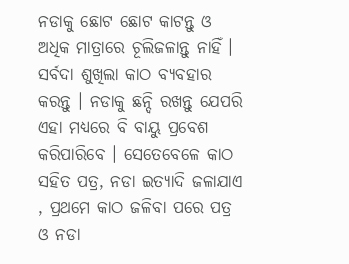ନଡାକୁ ଛୋଟ ଛୋଟ କାଟନ୍ତୁ ଓ ଅଧିକ ମାତ୍ରାରେ ଚୂଲିଜଳାନ୍ତୁ ନାହିଁ । ସର୍ବଦା ଶୁଖିଲା କାଠ ବ୍ୟବହାର କରନ୍ତୁ । ନଡାକୁ ଛନ୍ଦି ରଖନ୍ତୁ ଯେପରି ଏହା ମଧ୍ୟରେ ବି ବାୟୁ ପ୍ରବେଶ କରିପାରିବେ । ସେତେବେଳେ କାଠ ସହିତ ପତ୍ର, ନଡା ଇତ୍ୟାଦି ଜଳାଯାଏ , ପ୍ରଥମେ କାଠ ଜଳିବା ପରେ ପତ୍ର ଓ ନଡା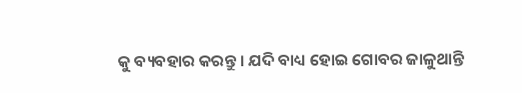କୁ ବ୍ୟବହାର କରନ୍ତୁ । ଯଦି ବାଧ୍ୟ ହୋଇ ଗୋବର ଜାଳୁଥାନ୍ତି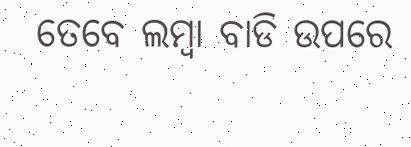ତେବେ ଲମ୍ବା ବାଡି ଉପରେ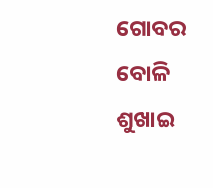ଗୋବର ବୋଳି ଶୁଖାଇ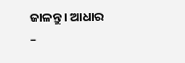ଜାଳନ୍ତୁ । ଆଧାର –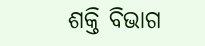ଶକ୍ତି ବିଭାଗ